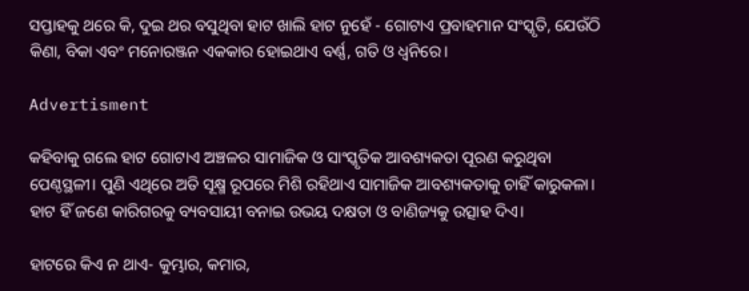ସପ୍ତାହକୁ ଥରେ କି, ଦୁଇ ଥର ବସୁଥିବା ହାଟ ଖାଲି ହାଟ ନୁହେଁ - ଗୋଟାଏ ପ୍ରବାହମାନ ସଂସ୍କୃତି, ଯେଉଁଠି କିଣା, ବିକା ଏବଂ ମନୋରଞ୍ଜନ ଏକକାର ହୋଇଥାଏ ବର୍ଣ୍ଣ, ଗତି ଓ ଧ୍ୱନିରେ।

Advertisment

କହିବାକୁ ଗଲେ ହାଟ ଗୋଟାଏ ଅଞ୍ଚଳର ସାମାଜିକ ଓ ସାଂସ୍କୃତିକ ଆବଶ୍ୟକତା ପୂରଣ କରୁଥିବା ପେଣ୍ଠସ୍ଥଳୀ। ପୁଣି ଏଥିରେ ଅତି ସୂକ୍ଷ୍ମ ରୂପରେ ମିଶି ରହିଥାଏ ସାମାଜିକ ଆବଶ୍ୟକତାକୁ ଚାହିଁ କାରୁକଳା। ହାଟ ହିଁ ଜଣେ କାରିଗରକୁ ବ୍ୟବସାୟୀ ବନାଇ ଉଭୟ ଦକ୍ଷତା ଓ ବାଣିଜ୍ୟକୁ ଉତ୍ସାହ ଦିଏ।

ହାଟରେ କିଏ ନ ଥାଏ- କୁମ୍ଭାର, କମାର,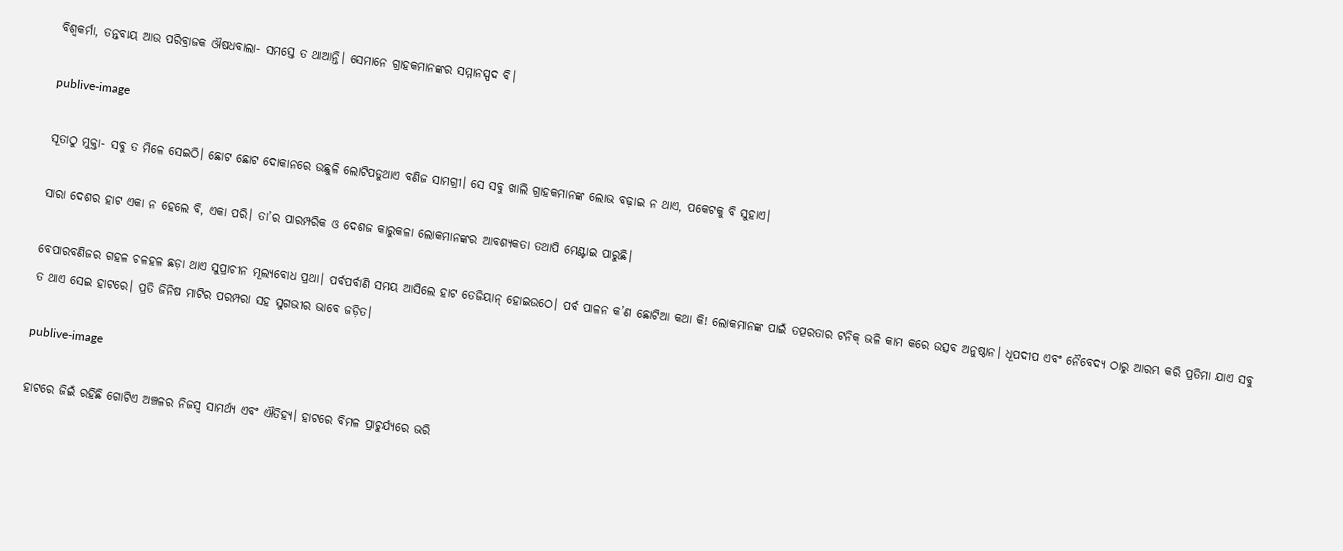ବିଶ୍ୱକର୍ମା, ତନ୍ତବାୟ ଆଉ ପରିବ୍ରାଜକ ଔଷଧବାଲା- ସମସ୍ତେ ତ ଥାଆନ୍ତି। ସେମାନେ ଗ୍ରାହକମାନଙ୍କର ସମ୍ମାନସ୍ପଦ ବି।

publive-image

ସୂତାଠୁ ମୁକ୍ତା- ସବୁ ତ ମିଳେ ସେଇଠି। ଛୋଟ ଛୋଟ ଦୋକାନରେ ଉଛୁଳି ଲୋଟିପଡୁଥାଏ ବଣିଜ ସାମଗ୍ରୀ। ସେ ସବୁ ଖାଲି ଗ୍ରାହକମାନଙ୍କ ଲୋଭ ବଢ଼ାଇ ନ ଥାଏ, ପକେଟକୁ ବି ସୁହାଏ।

ସାରା ଦେଶର ହାଟ ଏକା ନ ହେଲେ ବି, ଏକା ପରି। ତା’ର ପାରମ୍ପରିକ ଓ ଦେଶଜ କାରୁକଳା ଲୋକମାନଙ୍କର ଆବଶ୍ୟକତା ତଥାପି ମେଣ୍ଟାଇ ପାରୁଛି।

ବେପାରବଣିଜର ଗହଳ ଚଳହଳ ଛଡ଼ା ଥାଏ ସୁପ୍ରାଚୀନ ମୂଲ୍ୟବୋଧ ପ୍ରଥା। ପର୍ବପର୍ବାଣି ସମୟ ଆସିଲେ ହାଟ ତେଜିୟାନ୍‌ ହୋଇଉଠେ। ପର୍ବ ପାଳନ କ’ଣ ଛୋଟିଆ କଥା କି! ଲୋକମାନଙ୍କ ପାଇଁ ତତ୍ପରତାର ଟନିକ୍‌ ଭଳି କାମ କରେ ଉତ୍ସବ ଅନୁଷ୍ଠାନ। ଧୂପଦୀପ ଏବଂ ନୈବେଦ୍ୟ ଠାରୁ ଆରମ୍ଭ କରି ପ୍ରତିମା ଯାଏ ସବୁ ତ ଥାଏ ସେଇ ହାଟରେ। ପ୍ରତି ଜିନିଷ ମାଟିର ପରମ୍ପରା ସହ ସୁଗଭୀର ଭାବେ ଜଡ଼ିତ।

publive-image

ହାଟରେ ଜିଇଁ ରହିଛି ଗୋଟିଏ ଅଞ୍ଚଳର ନିଜସ୍ୱ ସାମର୍ଥ୍ୟ ଏବଂ ଐତିହ୍ୟ। ହାଟରେ ବିମଳ ପ୍ରାଚୁର୍ଯ୍ୟରେ ଭରି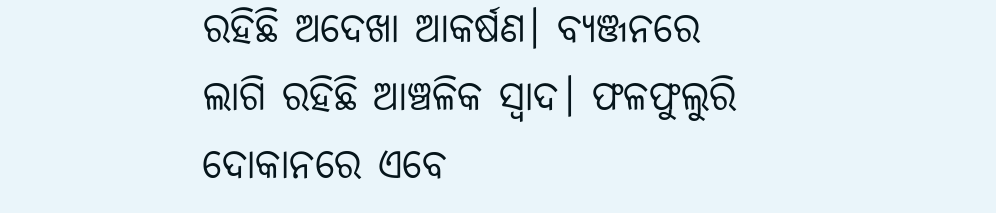ରହିଛି ଅଦେଖା ଆକର୍ଷଣ। ବ୍ୟଞ୍ଜନରେ ଲାଗି ରହିଛି ଆଞ୍ଚଳିକ ସ୍ୱାଦ। ଫଳଫୁଲୁରି ଦୋକାନରେ ଏବେ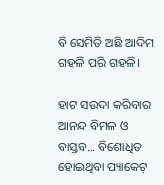ବି ସେମିତି ଅଛି ଆଦିମ ଗହଳି ପରି ଗହଳି।

ହାଟ ସଉଦା କରିବାର ଆନନ୍ଦ ବିମଳ ଓ ବାସ୍ତବ... ବିଶୋଧିତ ହୋଇଥିବା ପ୍ୟାକେଟ୍‌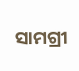ସାମଗ୍ରୀ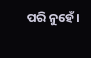ପରି ନୁହେଁ।